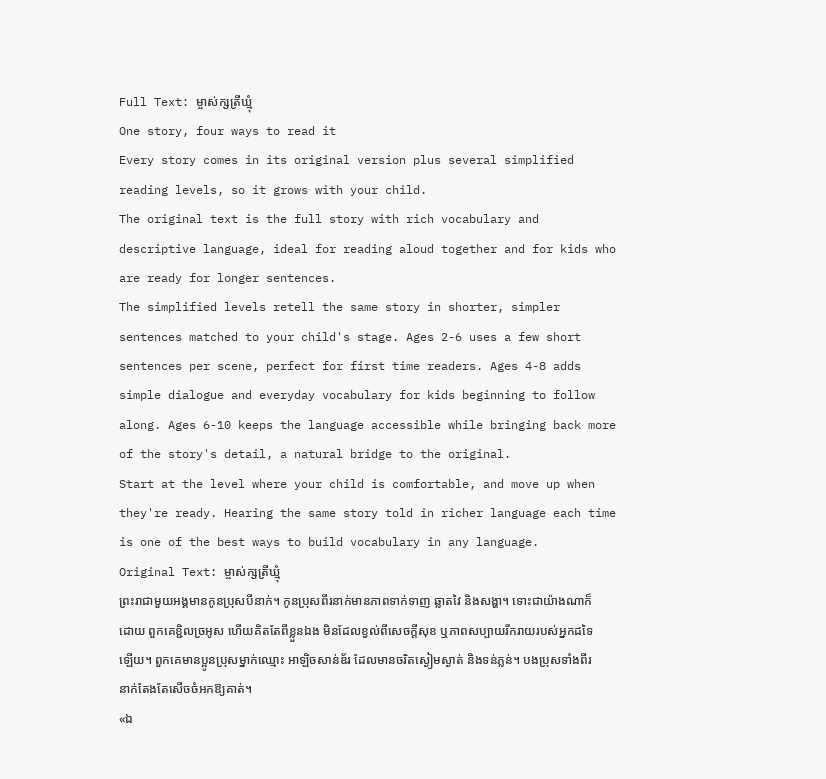Full Text: ម្ចាស់ក្សត្រីឃ្មុំ
One story, four ways to read it
Every story comes in its original version plus several simplified reading levels, so it grows with your child.
The original text is the full story with rich vocabulary and descriptive language, ideal for reading aloud together and for kids who are ready for longer sentences.
The simplified levels retell the same story in shorter, simpler sentences matched to your child's stage. Ages 2-6 uses a few short sentences per scene, perfect for first time readers. Ages 4-8 adds simple dialogue and everyday vocabulary for kids beginning to follow along. Ages 6-10 keeps the language accessible while bringing back more of the story's detail, a natural bridge to the original.
Start at the level where your child is comfortable, and move up when they're ready. Hearing the same story told in richer language each time is one of the best ways to build vocabulary in any language.
Original Text: ម្ចាស់ក្សត្រីឃ្មុំ
ព្រះរាជាមួយអង្គមានកូនប្រុសបីនាក់។ កូនប្រុសពីរនាក់មានភាពទាក់ទាញ ឆ្លាតវៃ និងសង្ហា។ ទោះជាយ៉ាងណាក៏ដោយ ពួកគេខ្ជិលច្រអូស ហើយគិតតែពីខ្លួនឯង មិនដែលខ្វល់ពីសេចក្តីសុខ ឬភាពសប្បាយរីករាយរបស់អ្នកដទៃឡើយ។ ពួកគេមានប្អូនប្រុសម្នាក់ឈ្មោះ អាឡិចសាន់ឌ័រ ដែលមានចរិតស្ងៀមស្ងាត់ និងទន់ភ្លន់។ បងប្រុសទាំងពីរនាក់តែងតែសើចចំអកឱ្យគាត់។
«ឯ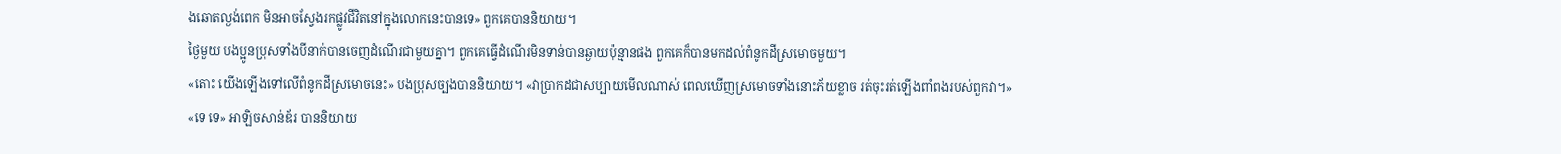ងឆោតល្ងង់ពេក មិនអាចស្វែងរកផ្លូវជីវិតនៅក្នុងលោកនេះបានទេ» ពួកគេបាននិយាយ។
ថ្ងៃមួយ បងប្អូនប្រុសទាំងបីនាក់បានចេញដំណើរជាមួយគ្នា។ ពួកគេធ្វើដំណើរមិនទាន់បានឆ្ងាយប៉ុន្មានផង ពួកគេក៏បានមកដល់ពំនូកដីស្រមោចមួយ។
«តោះ យើងឡើងទៅលើពំនូកដីស្រមោចនេះ» បងប្រុសច្បងបាននិយាយ។ «វាប្រាកដជាសប្បាយមើលណាស់ ពេលឃើញស្រមោចទាំងនោះភ័យខ្លាច រត់ចុះរត់ឡើងពាំពងរបស់ពួកវា។»
«ទេ ទេ» អាឡិចសាន់ឌ័រ បាននិយាយ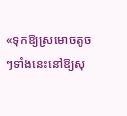«ទុកឱ្យស្រមោចតូចៗទាំងនេះនៅឱ្យសុ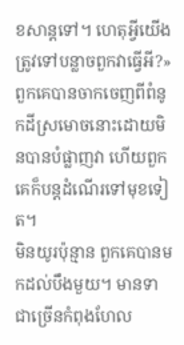ខសាន្តទៅ។ ហេតុអ្វីយើងត្រូវទៅបន្លាចពួកវាធ្វើអី?»
ពួកគេបានចាកចេញពីពំនូកដីស្រមោចនោះដោយមិនបានបំផ្លាញវា ហើយពួកគេក៏បន្តដំណើរទៅមុខទៀត។
មិនយូរប៉ុន្មាន ពួកគេបានមកដល់បឹងមួយ។ មានទាជាច្រើនកំពុងហែល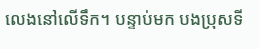លេងនៅលើទឹក។ បន្ទាប់មក បងប្រុសទី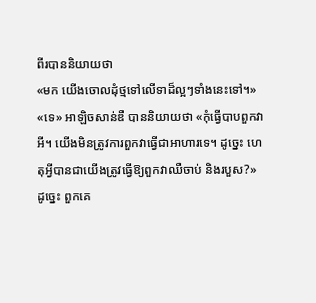ពីរបាននិយាយថា
«មក យើងចោលដុំថ្មទៅលើទាដ៏ល្អៗទាំងនេះទៅ។»
«ទេ» អាឡិចសាន់ឌឺ បាននិយាយថា «កុំធ្វើបាបពួកវាអី។ យើងមិនត្រូវការពួកវាធ្វើជាអាហារទេ។ ដូច្នេះ ហេតុអ្វីបានជាយើងត្រូវធ្វើឱ្យពួកវាឈឺចាប់ និងរបួស?»
ដូច្នេះ ពួកគេ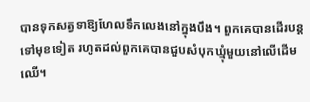បានទុកសត្វទាឱ្យហែលទឹកលេងនៅក្នុងបឹង។ ពួកគេបានដើរបន្តទៅមុខទៀត រហូតដល់ពួកគេបានជួបសំបុកឃ្មុំមួយនៅលើដើមឈើ។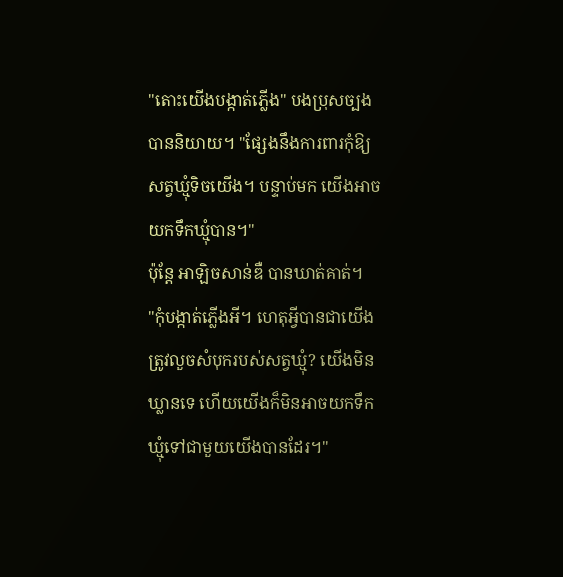"តោះយើងបង្កាត់ភ្លើង" បងប្រុសច្បងបាននិយាយ។ "ផ្សែងនឹងការពារកុំឱ្យសត្វឃ្មុំទិចយើង។ បន្ទាប់មក យើងអាចយកទឹកឃ្មុំបាន។"
ប៉ុន្តែ អាឡិចសាន់ឌឺ បានឃាត់គាត់។
"កុំបង្កាត់ភ្លើងអី។ ហេតុអ្វីបានជាយើងត្រូវលួចសំបុករបស់សត្វឃ្មុំ? យើងមិនឃ្លានទេ ហើយយើងក៏មិនអាចយកទឹកឃ្មុំទៅជាមួយយើងបានដែរ។"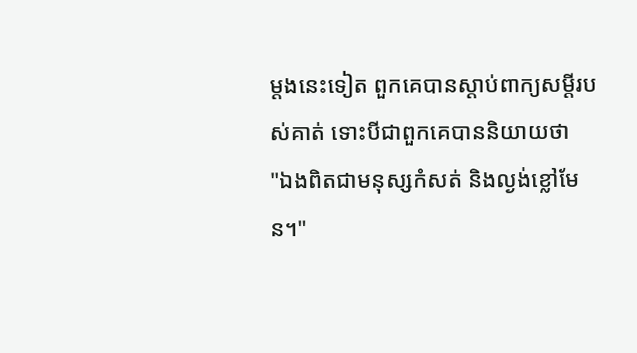ម្ដងនេះទៀត ពួកគេបានស្ដាប់ពាក្យសម្ដីរបស់គាត់ ទោះបីជាពួកគេបាននិយាយថា
"ឯងពិតជាមនុស្សកំសត់ និងល្ងង់ខ្លៅមែន។"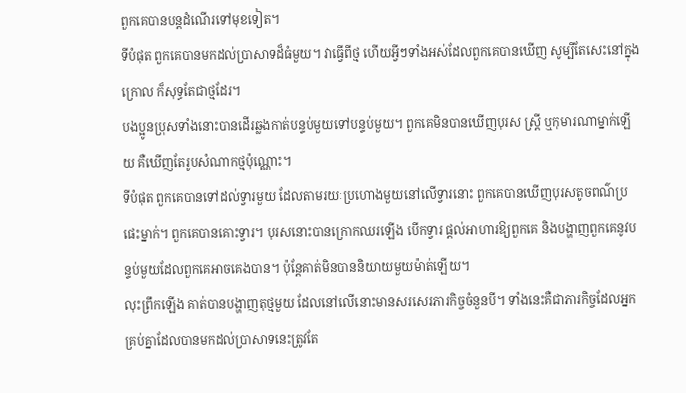ពួកគេបានបន្តដំណើរទៅមុខទៀត។
ទីបំផុត ពួកគេបានមកដល់ប្រាសាទដ៏ធំមួយ។ វាធ្វើពីថ្ម ហើយអ្វីៗទាំងអស់ដែលពួកគេបានឃើញ សូម្បីតែសេះនៅក្នុងក្រោល ក៏សុទ្ធតែជាថ្មដែរ។
បងប្អូនប្រុសទាំងនោះបានដើរឆ្លងកាត់បន្ទប់មួយទៅបន្ទប់មួយ។ ពួកគេមិនបានឃើញបុរស ស្ត្រី ឬកុមារណាម្នាក់ឡើយ គឺឃើញតែរូបសំណាកថ្មប៉ុណ្ណោះ។
ទីបំផុត ពួកគេបានទៅដល់ទ្វារមួយ ដែលតាមរយៈប្រហោងមួយនៅលើទ្វារនោះ ពួកគេបានឃើញបុរសតូចពណ៌ប្រផេះម្នាក់។ ពួកគេបានគោះទ្វារ។ បុរសនោះបានក្រោកឈរឡើង បើកទ្វារ ផ្តល់អាហារឱ្យពួកគេ និងបង្ហាញពួកគេនូវបន្ទប់មួយដែលពួកគេអាចគេងបាន។ ប៉ុន្តែគាត់មិនបាននិយាយមួយម៉ាត់ឡើយ។
លុះព្រឹកឡើង គាត់បានបង្ហាញតុថ្មមួយ ដែលនៅលើនោះមានសរសេរភារកិច្ចចំនួនបី។ ទាំងនេះគឺជាភារកិច្ចដែលអ្នកគ្រប់គ្នាដែលបានមកដល់ប្រាសាទនេះត្រូវតែ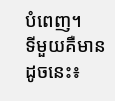បំពេញ។
ទីមួយគឺមានដូចនេះ៖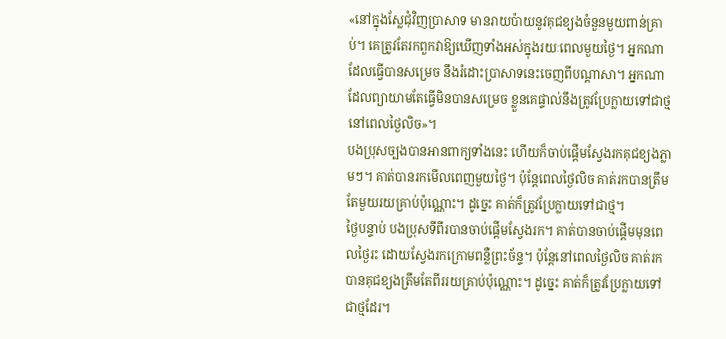«នៅក្នុងស្លែជុំវិញប្រាសាទ មានរាយប៉ាយនូវគុជខ្យងចំនួនមួយពាន់គ្រាប់។ គេត្រូវតែរកពួកវាឱ្យឃើញទាំងអស់ក្នុងរយៈពេលមួយថ្ងៃ។ អ្នកណាដែលធ្វើបានសម្រេច នឹងរំដោះប្រាសាទនេះចេញពីបណ្តាសា។ អ្នកណាដែលព្យាយាមតែធ្វើមិនបានសម្រេច ខ្លួនគេផ្ទាល់នឹងត្រូវប្រែក្លាយទៅជាថ្មនៅពេលថ្ងៃលិច»។
បងប្រុសច្បងបានអានពាក្យទាំងនេះ ហើយក៏ចាប់ផ្តើមស្វែងរកគុជខ្យងភ្លាមៗ។ គាត់បានរកមើលពេញមួយថ្ងៃ។ ប៉ុន្តែពេលថ្ងៃលិច គាត់រកបានត្រឹមតែមួយរយគ្រាប់ប៉ុណ្ណោះ។ ដូច្នេះ គាត់ក៏ត្រូវប្រែក្លាយទៅជាថ្ម។
ថ្ងៃបន្ទាប់ បងប្រុសទីពីរបានចាប់ផ្តើមស្វែងរក។ គាត់បានចាប់ផ្តើមមុនពេលថ្ងៃរះ ដោយស្វែងរកក្រោមពន្លឺព្រះច័ន្ទ។ ប៉ុន្តែនៅពេលថ្ងៃលិច គាត់រកបានគុជខ្យងត្រឹមតែពីររយគ្រាប់ប៉ុណ្ណោះ។ ដូច្នេះ គាត់ក៏ត្រូវប្រែក្លាយទៅជាថ្មដែរ។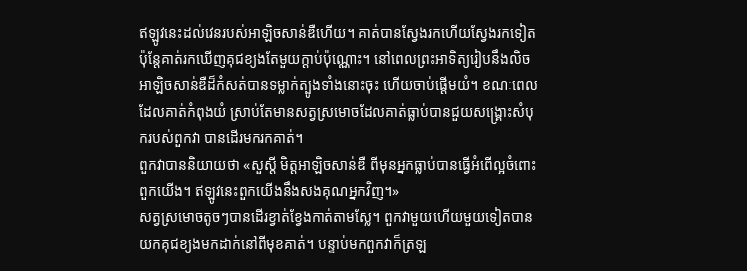ឥឡូវនេះដល់វេនរបស់អាឡិចសាន់ឌឺហើយ។ គាត់បានស្វែងរកហើយស្វែងរកទៀត ប៉ុន្តែគាត់រកឃើញគុជខ្យងតែមួយក្ដាប់ប៉ុណ្ណោះ។ នៅពេលព្រះអាទិត្យរៀបនឹងលិច អាឡិចសាន់ឌឺដ៏កំសត់បានទម្លាក់ត្បូងទាំងនោះចុះ ហើយចាប់ផ្តើមយំ។ ខណៈពេលដែលគាត់កំពុងយំ ស្រាប់តែមានសត្វស្រមោចដែលគាត់ធ្លាប់បានជួយសង្គ្រោះសំបុករបស់ពួកវា បានដើរមករកគាត់។
ពួកវាបាននិយាយថា «សួស្ដី មិត្តអាឡិចសាន់ឌឺ ពីមុនអ្នកធ្លាប់បានធ្វើអំពើល្អចំពោះពួកយើង។ ឥឡូវនេះពួកយើងនឹងសងគុណអ្នកវិញ។»
សត្វស្រមោចតូចៗបានដើរខ្វាត់ខ្វែងកាត់តាមស្លែ។ ពួកវាមួយហើយមួយទៀតបានយកគុជខ្យងមកដាក់នៅពីមុខគាត់។ បន្ទាប់មកពួកវាក៏ត្រឡ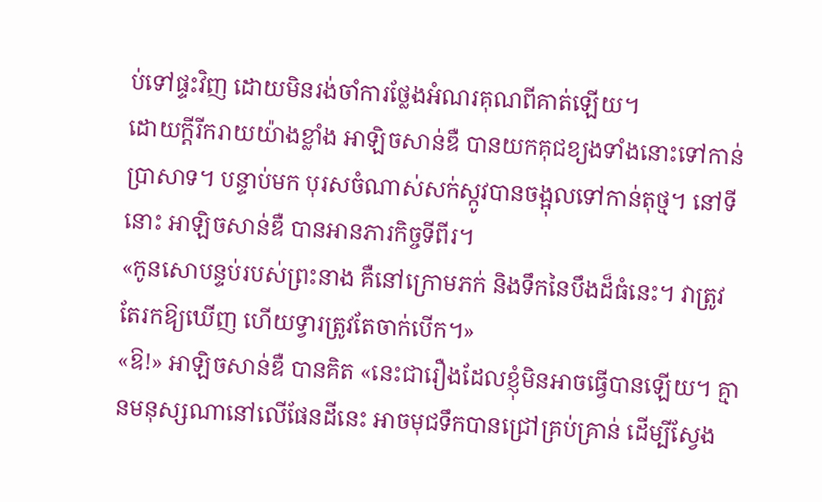ប់ទៅផ្ទះវិញ ដោយមិនរង់ចាំការថ្លែងអំណរគុណពីគាត់ឡើយ។
ដោយក្តីរីករាយយ៉ាងខ្លាំង អាឡិចសាន់ឌឺ បានយកគុជខ្យងទាំងនោះទៅកាន់ប្រាសាទ។ បន្ទាប់មក បុរសចំណាស់សក់ស្កូវបានចង្អុលទៅកាន់តុថ្ម។ នៅទីនោះ អាឡិចសាន់ឌឺ បានអានភារកិច្ចទីពីរ។
«កូនសោបន្ទប់របស់ព្រះនាង គឺនៅក្រោមភក់ និងទឹកនៃបឹងដ៏ធំនេះ។ វាត្រូវតែរកឱ្យឃើញ ហើយទ្វារត្រូវតែចាក់បើក។»
«ឱ!» អាឡិចសាន់ឌឺ បានគិត «នេះជារឿងដែលខ្ញុំមិនអាចធ្វើបានឡើយ។ គ្មានមនុស្សណានៅលើផែនដីនេះ អាចមុជទឹកបានជ្រៅគ្រប់គ្រាន់ ដើម្បីស្វែង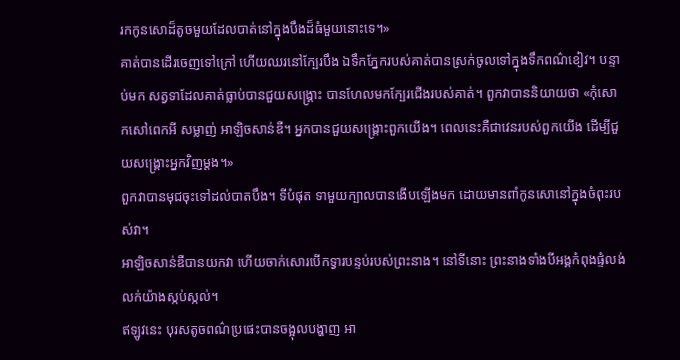រកកូនសោដ៏តូចមួយដែលបាត់នៅក្នុងបឹងដ៏ធំមួយនោះទេ។»
គាត់បានដើរចេញទៅក្រៅ ហើយឈរនៅក្បែរបឹង ឯទឹកភ្នែករបស់គាត់បានស្រក់ចូលទៅក្នុងទឹកពណ៌ខៀវ។ បន្ទាប់មក សត្វទាដែលគាត់ធ្លាប់បានជួយសង្គ្រោះ បានហែលមកក្បែរជើងរបស់គាត់។ ពួកវាបាននិយាយថា «កុំសោកសៅពេកអី សម្លាញ់ អាឡិចសាន់ឌឺ។ អ្នកបានជួយសង្គ្រោះពួកយើង។ ពេលនេះគឺជាវេនរបស់ពួកយើង ដើម្បីជួយសង្គ្រោះអ្នកវិញម្តង។»
ពួកវាបានមុជចុះទៅដល់បាតបឹង។ ទីបំផុត ទាមួយក្បាលបានងើបឡើងមក ដោយមានពាំកូនសោនៅក្នុងចំពុះរបស់វា។
អាឡិចសាន់ឌឺបានយកវា ហើយចាក់សោរបើកទ្វារបន្ទប់របស់ព្រះនាង។ នៅទីនោះ ព្រះនាងទាំងបីអង្គកំពុងផ្ទំលង់លក់យ៉ាងស្កប់ស្កល់។
ឥឡូវនេះ បុរសតូចពណ៌ប្រផេះបានចង្អុលបង្ហាញ អា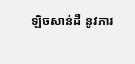ឡិចសាន់ដឺ នូវភារ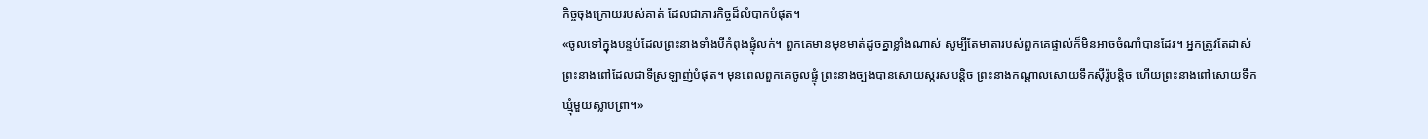កិច្ចចុងក្រោយរបស់គាត់ ដែលជាភារកិច្ចដ៏លំបាកបំផុត។
«ចូលទៅក្នុងបន្ទប់ដែលព្រះនាងទាំងបីកំពុងផ្ទុំលក់។ ពួកគេមានមុខមាត់ដូចគ្នាខ្លាំងណាស់ សូម្បីតែមាតារបស់ពួកគេផ្ទាល់ក៏មិនអាចចំណាំបានដែរ។ អ្នកត្រូវតែដាស់ព្រះនាងពៅដែលជាទីស្រឡាញ់បំផុត។ មុនពេលពួកគេចូលផ្ទុំ ព្រះនាងច្បងបានសោយស្ករសបន្តិច ព្រះនាងកណ្តាលសោយទឹកស៊ីរ៉ូបន្តិច ហើយព្រះនាងពៅសោយទឹកឃ្មុំមួយស្លាបព្រា។»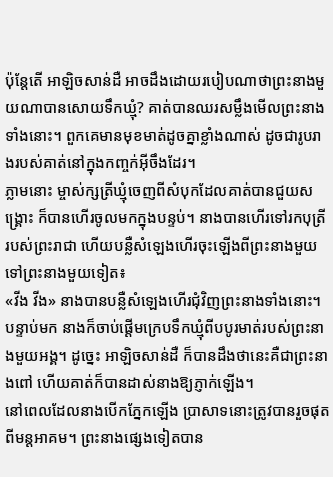ប៉ុន្តែតើ អាឡិចសាន់ដឺ អាចដឹងដោយរបៀបណាថាព្រះនាងមួយណាបានសោយទឹកឃ្មុំ? គាត់បានឈរសម្លឹងមើលព្រះនាងទាំងនោះ។ ពួកគេមានមុខមាត់ដូចគ្នាខ្លាំងណាស់ ដូចជារូបរាងរបស់គាត់នៅក្នុងកញ្ចក់អ៊ីចឹងដែរ។
ភ្លាមនោះ ម្ចាស់ក្សត្រីឃ្មុំចេញពីសំបុកដែលគាត់បានជួយសង្គ្រោះ ក៏បានហើរចូលមកក្នុងបន្ទប់។ នាងបានហើរទៅរកបុត្រីរបស់ព្រះរាជា ហើយបន្លឺសំឡេងហើរចុះឡើងពីព្រះនាងមួយទៅព្រះនាងមួយទៀត៖
«វីង វីង» នាងបានបន្លឺសំឡេងហើរជុំវិញព្រះនាងទាំងនោះ។
បន្ទាប់មក នាងក៏ចាប់ផ្តើមក្រេបទឹកឃ្មុំពីបបូរមាត់របស់ព្រះនាងមួយអង្គ។ ដូច្នេះ អាឡិចសាន់ដឺ ក៏បានដឹងថានេះគឺជាព្រះនាងពៅ ហើយគាត់ក៏បានដាស់នាងឱ្យភ្ញាក់ឡើង។
នៅពេលដែលនាងបើកភ្នែកឡើង ប្រាសាទនោះត្រូវបានរួចផុតពីមន្តអាគម។ ព្រះនាងផ្សេងទៀតបាន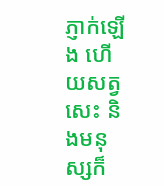ភ្ញាក់ឡើង ហើយសត្វសេះ និងមនុស្សក៏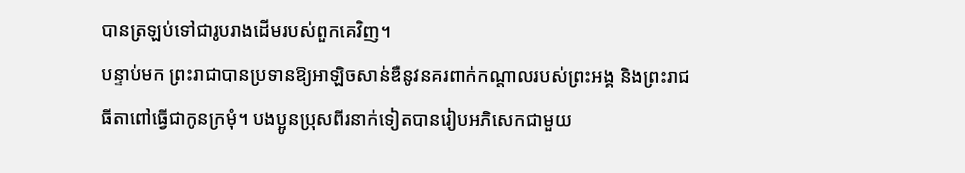បានត្រឡប់ទៅជារូបរាងដើមរបស់ពួកគេវិញ។
បន្ទាប់មក ព្រះរាជាបានប្រទានឱ្យអាឡិចសាន់ឌឺនូវនគរពាក់កណ្តាលរបស់ព្រះអង្គ និងព្រះរាជធីតាពៅធ្វើជាកូនក្រមុំ។ បងប្អូនប្រុសពីរនាក់ទៀតបានរៀបអភិសេកជាមួយ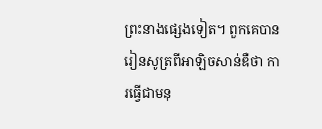ព្រះនាងផ្សេងទៀត។ ពួកគេបានរៀនសូត្រពីអាឡិចសាន់ឌឺថា ការធ្វើជាមនុ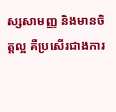ស្សសាមញ្ញ និងមានចិត្តល្អ គឺប្រសើរជាងការ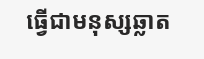ធ្វើជាមនុស្សឆ្លាត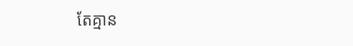តែគ្មាន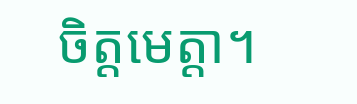ចិត្តមេត្តា។